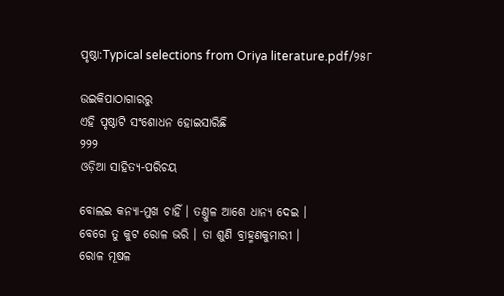ପୃଷ୍ଠା:Typical selections from Oriya literature.pdf/୨୫୮

ଉଇକିପାଠାଗାର‌ରୁ
ଏହି ପୃଷ୍ଠାଟି ସଂଶୋଧନ ହୋଇସାରିଛି
୨୨୨
ଓଡ଼ିଆ ସାହିତ୍ୟ-ପରିଚୟ

ବୋଲଇ କନ୍ୟା-ମୁଖ ଚାହିଁ । ତଣ୍ତୁଳ ଆଶେ ଧାନ୍ୟ ଦେଇ ।
ବେଗେ ତୁ କୁଟ ରୋଳ ଭରି । ତା ଶୁଣି ବ୍ରାହ୍ମଣକୁମାରୀ ।
ରୋଳ ମୂଷଳ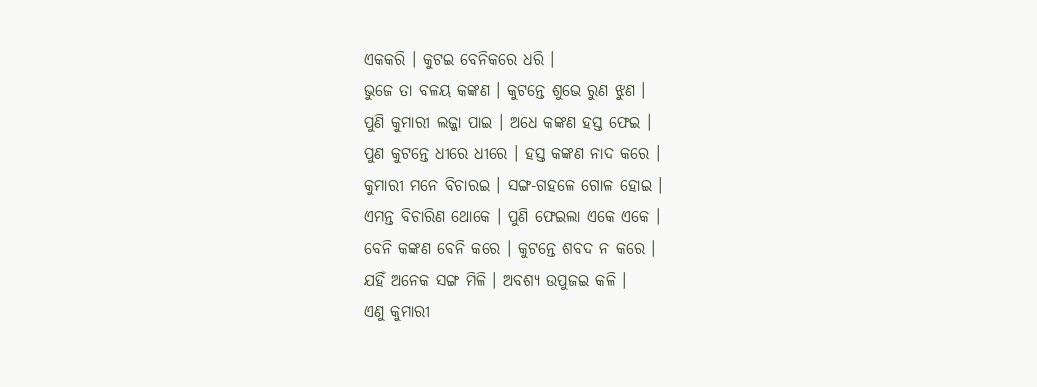ଏକ‌କରି । କୁଟଇ ବେନିକରେ ଧରି ।
ଭୁଜେ ତା ବଳୟ କଙ୍କଣ । କୁଟନ୍ତେ ଶୁଭେ ରୁଣ ଝୁଣ ।
ପୁଣି କୁମାରୀ ଲଜ୍ଜା ପାଇ । ଅଧେ କଙ୍କଣ ହସ୍ତ ଫେଇ ।
ପୁଣ କୁଟନ୍ତେ ଧୀରେ ଧୀରେ । ହସ୍ତ କଙ୍କଣ ନାଦ କରେ ।
କୁମାରୀ ମନେ ବିଚାରଇ । ସଙ୍ଗ-ଗ‌ହଳେ ଗୋଳ ହୋଇ ।
ଏମନ୍ତ ବିଚାରିଣ ଥୋକେ । ପୁଣି ଫେଇଲା ଏକେ ଏକେ ।
ବେନି କଙ୍କଣ ବେନି କରେ । କୁଟନ୍ତେ ଶବଦ ନ କରେ ।
ଯ‌ହିଁ ଅନେକ ସଙ୍ଗ ମିଳି । ଅବଶ୍ୟ ଉପୁଜଇ କଳି ।
ଏଣୁ କୁମାରୀ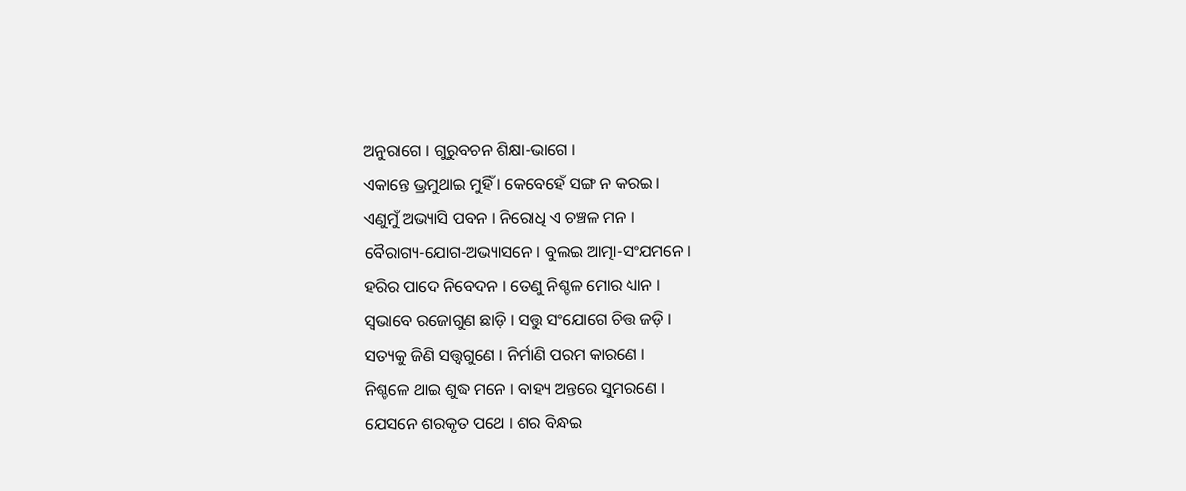ଅନୁରାଗେ । ଗୁରୁବଚନ ଶିକ୍ଷା-ଭାଗେ ।
ଏକାନ୍ତେ ଭ୍ରମୁଥାଇ ମୁହିଁ । କେବେହେଁ ସଙ୍ଗ ନ କ‌ରଇ ।
ଏଣୁମୁଁ ଅଭ୍ୟାସି ପବନ । ନିରୋଧି ଏ ଚଞ୍ଚଳ ମନ ।
ବୈରାଗ୍ୟ-ଯୋଗ-ଅଭ୍ୟାସନେ । ବୁଲଇ ଆତ୍ମା-ସଂଯମନେ ।
ହରିର ପାଦେ ନିବେଦନ । ତେଣୁ ନିଶ୍ଚଳ ମୋର ଧ୍ୟାନ ।
ସ୍ୱଭାବେ ରଜୋଗୁଣ ଛାଡ଼ି । ସତ୍ତୁ ସଂଯୋଗେ ଚିତ୍ତ ଜଡ଼ି ।
ସତ୍ୟକୁ ଜିଣି ସତ୍ତ୍ୱଗୁଣେ । ନିର୍ମାଣି ପରମ କାରଣେ ।
ନିଶ୍ଚଳେ ଥାଇ ଶୁଦ୍ଧ ମନେ । ବାହ୍ୟ ଅନ୍ତରେ ସୁମରଣେ ।
ଯେସନେ ଶରକୃତ ପଥେ । ଶର ବିନ୍ଧଇ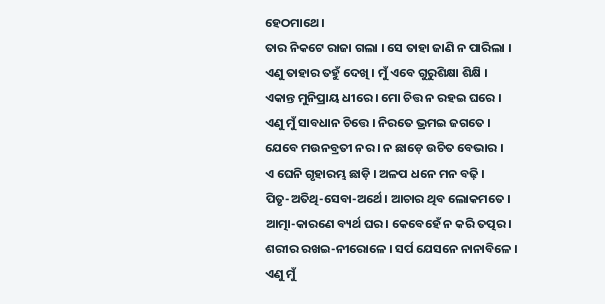ହେଠମାଥେ ।
ତାର ନିକଟେ ରାଜା ଗଲା । ସେ ତାହା ଜାଣି ନ ପାରିଲା ।
ଏଣୁ ତାହାର ତ‌ହୁଁ ଦେଖି । ମୁଁ ଏବେ ଗୁରୁଶିକ୍ଷା ଶିକ୍ଷି ।
ଏକାନ୍ତ ମୁନିପ୍ରାୟ ଧୀରେ । ମୋ ଚିତ୍ତ ନ ର‌ହଇ ଘରେ ।
ଏଣୁ ମୁଁ ସାବଧାନ ଚିତ୍ତେ । ନିରତେ ଭ୍ରମଇ ଜଗତେ ।
ଯେବେ ମଉନବ୍ରତୀ ନର । ନ ଛାଡ଼େ ଉଚିତ ବେଭାର ।
ଏ ଘେନି ଗୃହାରମ୍ଭ ଛାଡ଼ି । ଅଳପ ଧନେ ମନ ବଢ଼ି ।
ପିତୃ-ଅତିଥି-ସେବା-ଅର୍ଥେ । ଆଚାର ଥିବ ଲୋକମତେ ।
ଆତ୍ମା-କାରଣେ ବ୍ୟର୍ଥ ଘର । କେବେହେଁ ନ କରି ତ‌ତ୍ପର ।
ଶରୀର ରଖଇ-ନୀରୋଳେ । ସର୍ପ ଯେସନେ ନାନାବିଳେ ।
ଏଣୁ ମୁଁ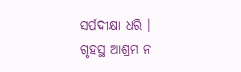ସର୍ପଦୀକ୍ଷା ଧରି । ଗୃହସ୍ଥ ଆଶ୍ରମ ନ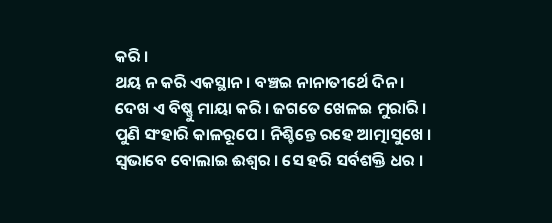କରି ।
ଥୟ ନ କରି ଏକସ୍ଥାନ । ବଞ୍ଚଇ ନାନାତୀର୍ଥେ ଦିନ ।
ଦେଖ ଏ ବିଷ୍ଣୁ ମାୟା କରି । ଜଗତେ ଖେଳଇ ମୁରାରି ।
ପୁଣି ସଂହାରି କାଳରୂପେ । ନିଶ୍ଚିନ୍ତେ ରହେ ଆତ୍ମାସୁଖେ ।
ସ୍ୱଭାବେ ବୋଲାଇ ଈଶ୍ୱର । ସେ ହରି ସର୍ବଶକ୍ତି ଧର ।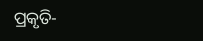ପ୍ରକୃତି-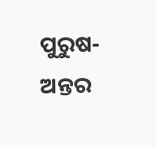ପୁରୁଷ-ଅନ୍ତର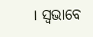। ସ୍ୱଭାବେ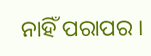ନାହିଁ ପରାପର ।